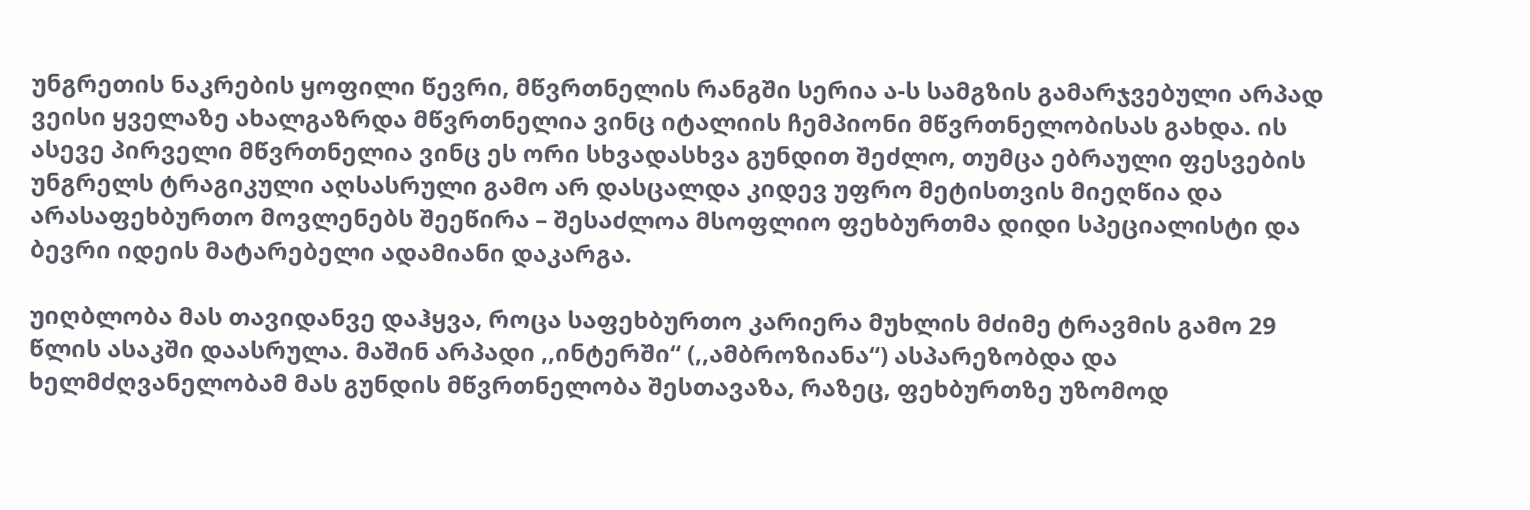უნგრეთის ნაკრების ყოფილი წევრი, მწვრთნელის რანგში სერია ა-ს სამგზის გამარჯვებული არპად ვეისი ყველაზე ახალგაზრდა მწვრთნელია ვინც იტალიის ჩემპიონი მწვრთნელობისას გახდა. ის ასევე პირველი მწვრთნელია ვინც ეს ორი სხვადასხვა გუნდით შეძლო, თუმცა ებრაული ფესვების უნგრელს ტრაგიკული აღსასრული გამო არ დასცალდა კიდევ უფრო მეტისთვის მიეღწია და არასაფეხბურთო მოვლენებს შეეწირა – შესაძლოა მსოფლიო ფეხბურთმა დიდი სპეციალისტი და ბევრი იდეის მატარებელი ადამიანი დაკარგა.

უიღბლობა მას თავიდანვე დაჰყვა, როცა საფეხბურთო კარიერა მუხლის მძიმე ტრავმის გამო 29 წლის ასაკში დაასრულა. მაშინ არპადი ,,ინტერში“ (,,ამბროზიანა“) ასპარეზობდა და ხელმძღვანელობამ მას გუნდის მწვრთნელობა შესთავაზა, რაზეც, ფეხბურთზე უზომოდ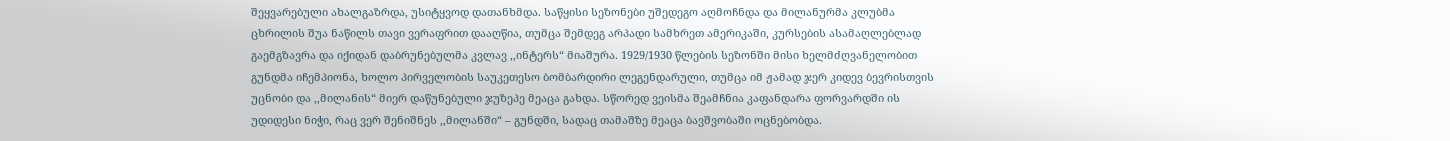შეყვარებული ახალგაზრდა, უსიტყვოდ დათანხმდა. საწყისი სეზონები უშედეგო აღმოჩნდა და მილანურმა კლუბმა ცხრილის შუა ნაწილს თავი ვერაფრით დააღწია, თუმცა შემდეგ არპადი სამხრეთ ამერიკაში, კურსების ასამაღლებლად გაემგზავრა და იქიდან დაბრუნებულმა კვლავ ,,ინტერს“ მიაშურა. 1929/1930 წლების სეზონში მისი ხელმძღვანელობით გუნდმა იჩემპიონა, ხოლო პირველობის საუკეთესო ბომბარდირი ლეგენდარული, თუმცა იმ ჟამად ჯერ კიდევ ბევრისთვის უცნობი და ,,მილანის“ მიერ დაწუნებული ჯუზეპე მეაცა გახდა. სწორედ ვეისმა შეამჩნია კაფანდარა ფორვარდში ის უდიდესი ნიჭი, რაც ვერ შენიშნეს ,,მილანში“ – გუნდში, სადაც თამაშზე მეაცა ბავშვობაში ოცნებობდა.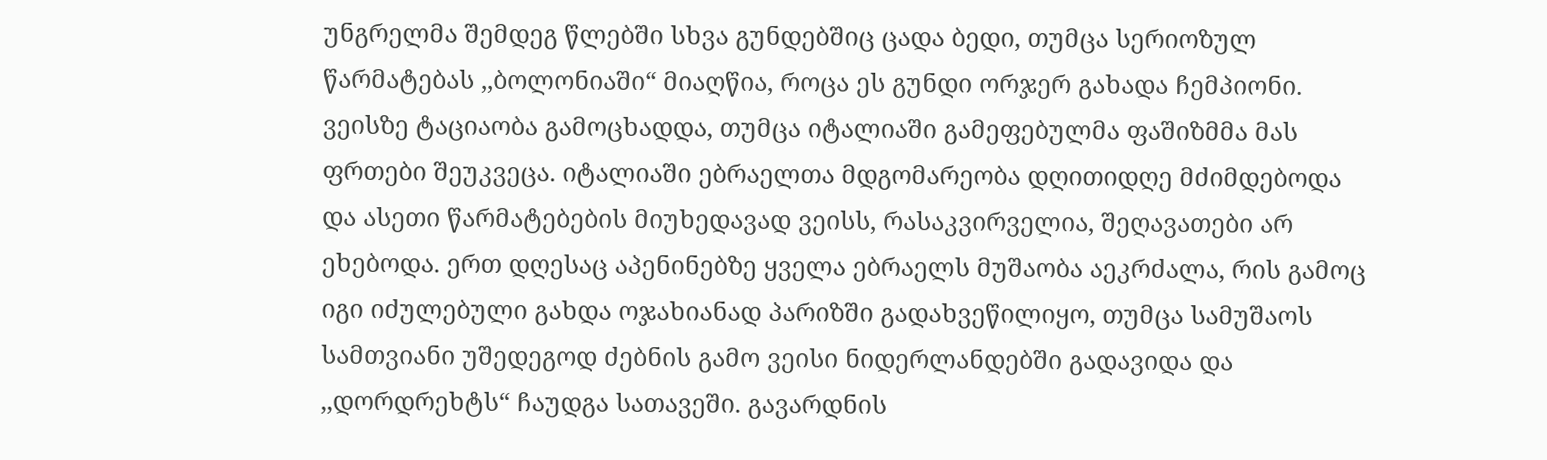უნგრელმა შემდეგ წლებში სხვა გუნდებშიც ცადა ბედი, თუმცა სერიოზულ წარმატებას ,,ბოლონიაში“ მიაღწია, როცა ეს გუნდი ორჯერ გახადა ჩემპიონი. ვეისზე ტაციაობა გამოცხადდა, თუმცა იტალიაში გამეფებულმა ფაშიზმმა მას ფრთები შეუკვეცა. იტალიაში ებრაელთა მდგომარეობა დღითიდღე მძიმდებოდა და ასეთი წარმატებების მიუხედავად ვეისს, რასაკვირველია, შეღავათები არ ეხებოდა. ერთ დღესაც აპენინებზე ყველა ებრაელს მუშაობა აეკრძალა, რის გამოც იგი იძულებული გახდა ოჯახიანად პარიზში გადახვეწილიყო, თუმცა სამუშაოს სამთვიანი უშედეგოდ ძებნის გამო ვეისი ნიდერლანდებში გადავიდა და ,,დორდრეხტს“ ჩაუდგა სათავეში. გავარდნის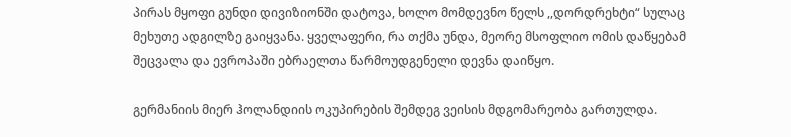პირას მყოფი გუნდი დივიზიონში დატოვა, ხოლო მომდევნო წელს ,,დორდრეხტი“ სულაც მეხუთე ადგილზე გაიყვანა. ყველაფერი, რა თქმა უნდა, მეორე მსოფლიო ომის დაწყებამ შეცვალა და ევროპაში ებრაელთა წარმოუდგენელი დევნა დაიწყო.

გერმანიის მიერ ჰოლანდიის ოკუპირების შემდეგ ვეისის მდგომარეობა გართულდა.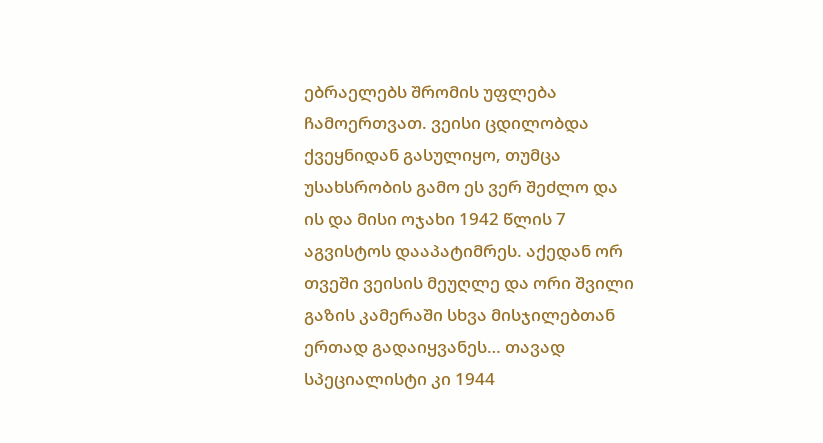ებრაელებს შრომის უფლება ჩამოერთვათ. ვეისი ცდილობდა ქვეყნიდან გასულიყო, თუმცა უსახსრობის გამო ეს ვერ შეძლო და ის და მისი ოჯახი 1942 წლის 7 აგვისტოს დააპატიმრეს. აქედან ორ თვეში ვეისის მეუღლე და ორი შვილი გაზის კამერაში სხვა მისჯილებთან ერთად გადაიყვანეს… თავად სპეციალისტი კი 1944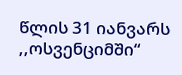წლის 31 იანვარს ,,ოსვენციმში“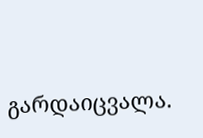გარდაიცვალა.